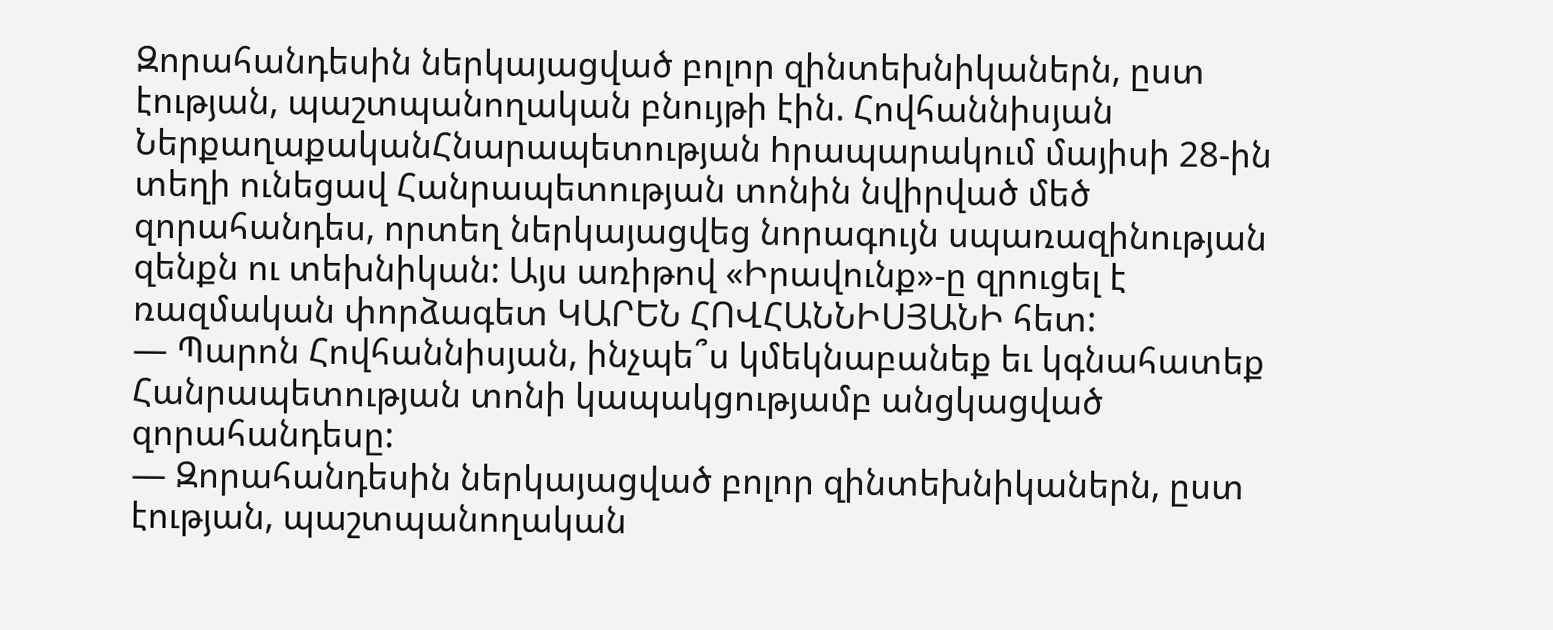Զորահանդեսին ներկայացված բոլոր զինտեխնիկաներն, ըստ էության, պաշտպանողական բնույթի էին. Հովհաննիսյան
ՆերքաղաքականՀնարապետության hրապարակում մայիսի 28-ին տեղի ունեցավ Հանրապետության տոնին նվիրված մեծ զորահանդես, որտեղ ներկայացվեց նորագույն սպառազինության զենքն ու տեխնիկան: Այս առիթով «Իրավունք»-ը զրուցել է ռազմական փորձագետ ԿԱՐԵՆ ՀՈՎՀԱՆՆԻՍՅԱՆԻ հետ:
— Պարոն Հովհաննիսյան, ինչպե՞ս կմեկնաբանեք եւ կգնահատեք Հանրապետության տոնի կապակցությամբ անցկացված զորահանդեսը:
— Զորահանդեսին ներկայացված բոլոր զինտեխնիկաներն, ըստ էության, պաշտպանողական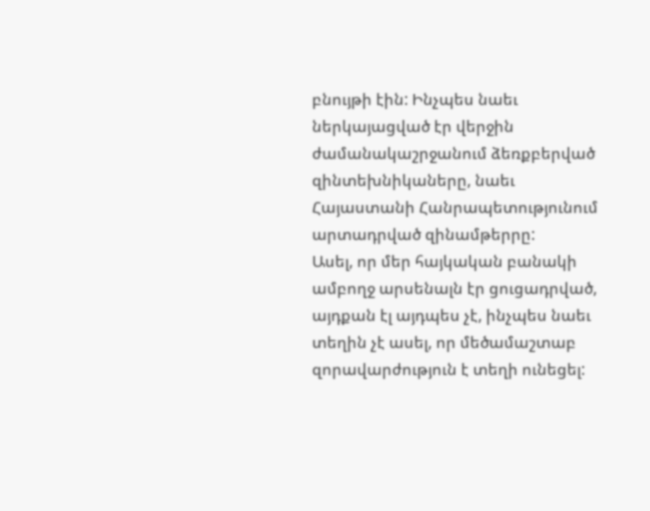բնույթի էին: Ինչպես նաեւ ներկայացված էր վերջին ժամանակաշրջանում ձեռքբերված զինտեխնիկաները, նաեւ Հայաստանի Հանրապետությունում արտադրված զինամթերրը:
Ասել, որ մեր հայկական բանակի ամբողջ արսենալն էր ցուցադրված, այդքան էլ այդպես չէ, ինչպես նաեւ տեղին չէ ասել, որ մեծամաշտաբ զորավարժություն է տեղի ունեցել: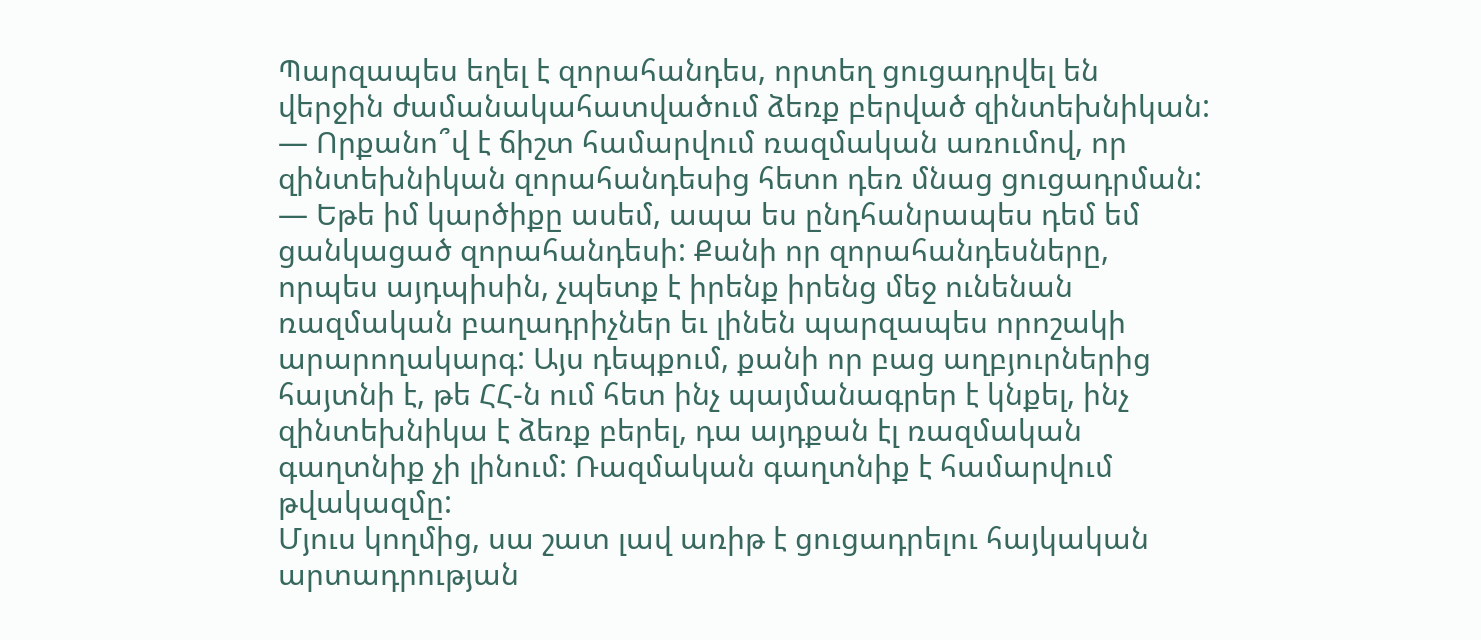Պարզապես եղել է զորահանդես, որտեղ ցուցադրվել են վերջին ժամանակահատվածում ձեռք բերված զինտեխնիկան:
— Որքանո՞վ է ճիշտ համարվում ռազմական առումով, որ զինտեխնիկան զորահանդեսից հետո դեռ մնաց ցուցադրման:
— Եթե իմ կարծիքը ասեմ, ապա ես ընդհանրապես դեմ եմ ցանկացած զորահանդեսի: Քանի որ զորահանդեսները, որպես այդպիսին, չպետք է իրենք իրենց մեջ ունենան ռազմական բաղադրիչներ եւ լինեն պարզապես որոշակի արարողակարգ: Այս դեպքում, քանի որ բաց աղբյուրներից հայտնի է, թե ՀՀ-ն ում հետ ինչ պայմանագրեր է կնքել, ինչ զինտեխնիկա է ձեռք բերել, դա այդքան էլ ռազմական գաղտնիք չի լինում: Ռազմական գաղտնիք է համարվում թվակազմը:
Մյուս կողմից, սա շատ լավ առիթ է ցուցադրելու հայկական արտադրության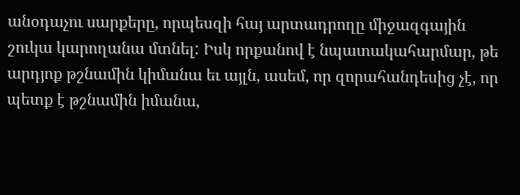անօդաչու սարքերը, որպեսզի հայ արտադրողը միջազգային շուկա կարողանա մտնել: Իսկ որքանով է նպատակահարմար, թե արդյոք թշնամին կիմանա եւ այլն, ասեմ, որ զորահանդեսից չէ, որ պետք է թշնամին իմանա,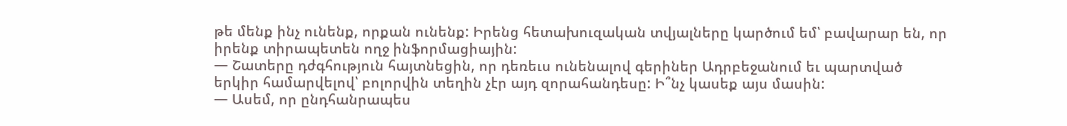թե մենք ինչ ունենք, որքան ունենք: Իրենց հետախուզական տվյալները կարծում եմ՝ բավարար են, որ իրենք տիրապետեն ողջ ինֆորմացիային:
— Շատերը դժգհություն հայտնեցին, որ դեռեւս ունենալով գերիներ Ադրբեջանում եւ պարտված երկիր համարվելով՝ բոլորվին տեղին չէր այդ զորահանդեսը: Ի՞նչ կասեք այս մասին:
— Ասեմ, որ ընդհանրապես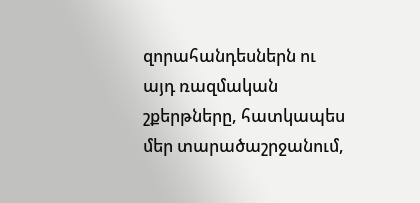զորահանդեսներն ու այդ ռազմական շքերթները, հատկապես մեր տարածաշրջանում,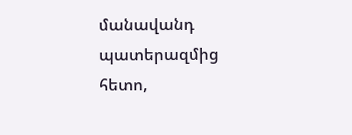մանավանդ պատերազմից հետո,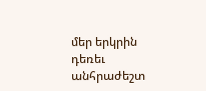մեր երկրին դեռեւ անհրաժեշտ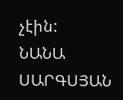չէին:
ՆԱՆԱ ՍԱՐԳՍՅԱՆ